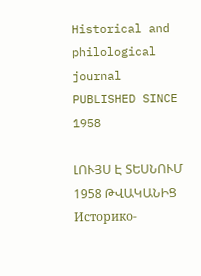Historical and philological journal
PUBLISHED SINCE 1958

ԼՈՒՅՍ Է ՏԵՍՆՈՒՄ 1958 ԹՎԱԿԱՆԻՑ
Историко-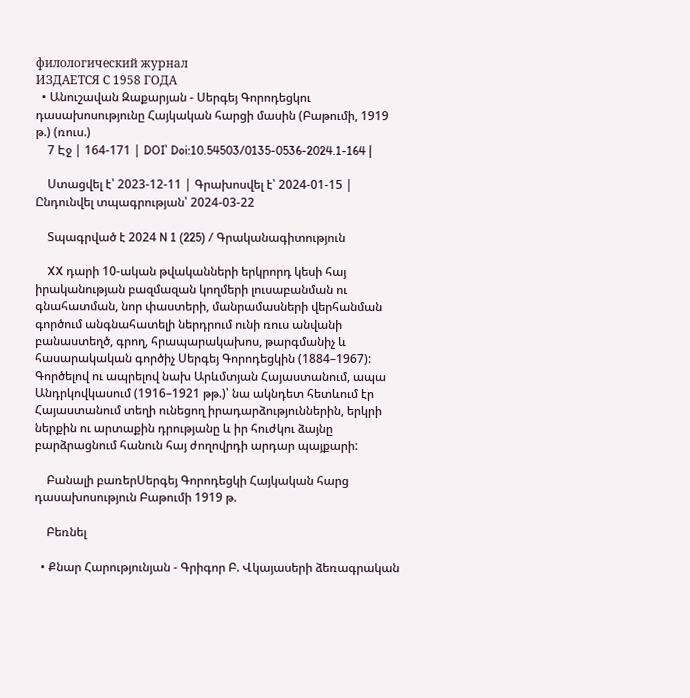филологический журнал
ИЗДАЕТСЯ С 1958 ГОДА
  • Անուշավան Զաքարյան - Սերգեյ Գորոդեցկու դասախոսությունը Հայկական հարցի մասին (Բաթումի, 1919 թ.) (ռուս.)
    7 Էջ | 164-171 | DOI՝ Doi:10.54503/0135-0536-2024.1-164 |

    Ստացվել է՝ 2023-12-11 | Գրախոսվել է՝ 2024-01-15 | Ընդունվել տպագրության՝ 2024-03-22

    Տպագրված է 2024 N 1 (225) / Գրականագիտություն

    XX դարի 10-ական թվականների երկրորդ կեսի հայ իրականության բազմազան կողմերի լուսաբանման ու գնահատման, նոր փաստերի, մանրամասների վերհանման գործում անգնահատելի ներդրում ունի ռուս անվանի բանաստեղծ, գրող, հրապարակախոս, թարգմանիչ և հասարակական գործիչ Սերգեյ Գորոդեցկին (1884–1967): Գործելով ու ապրելով նախ Արևմտյան Հայաստանում, ապա Անդրկովկասում (1916–1921 թթ.)՝ նա ակնդետ հետևում էր Հայաստանում տեղի ունեցող իրադարձություններին, երկրի ներքին ու արտաքին դրությանը և իր հուժկու ձայնը բարձրացնում հանուն հայ ժողովրդի արդար պայքարի:

    Բանալի բառերՍերգեյ Գորոդեցկի Հայկական հարց դասախոսություն Բաթումի 1919 թ.

    Բեռնել

  • Քնար Հարությունյան - Գրիգոր Բ. Վկայասերի ձեռագրական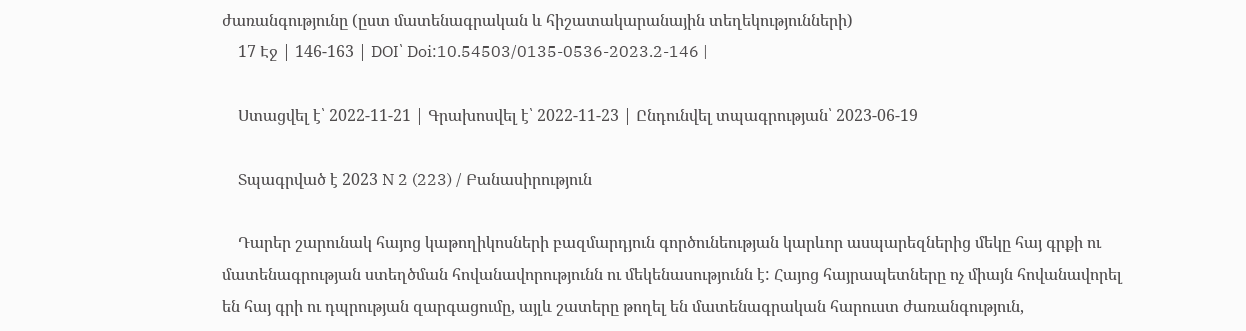ժառանգությունը (ըստ մատենագրական և հիշատակարանային տեղեկությունների)
    17 Էջ | 146-163 | DOI՝ Doi:10.54503/0135-0536-2023.2-146 |

    Ստացվել է՝ 2022-11-21 | Գրախոսվել է՝ 2022-11-23 | Ընդունվել տպագրության՝ 2023-06-19

    Տպագրված է 2023 N 2 (223) / Բանասիրություն

    Դարեր շարունակ հայոց կաթողիկոսների բազմարդյուն գործունեության կարևոր ասպարեզներից մեկը հայ գրքի ու մատենագրության ստեղծման հովանավորությունն ու մեկենասությունն է: Հայոց հայրապետները ոչ միայն հովանավորել են հայ գրի ու դպրության զարգացումը, այլև շատերը թողել են մատենագրական հարուստ ժառանգություն,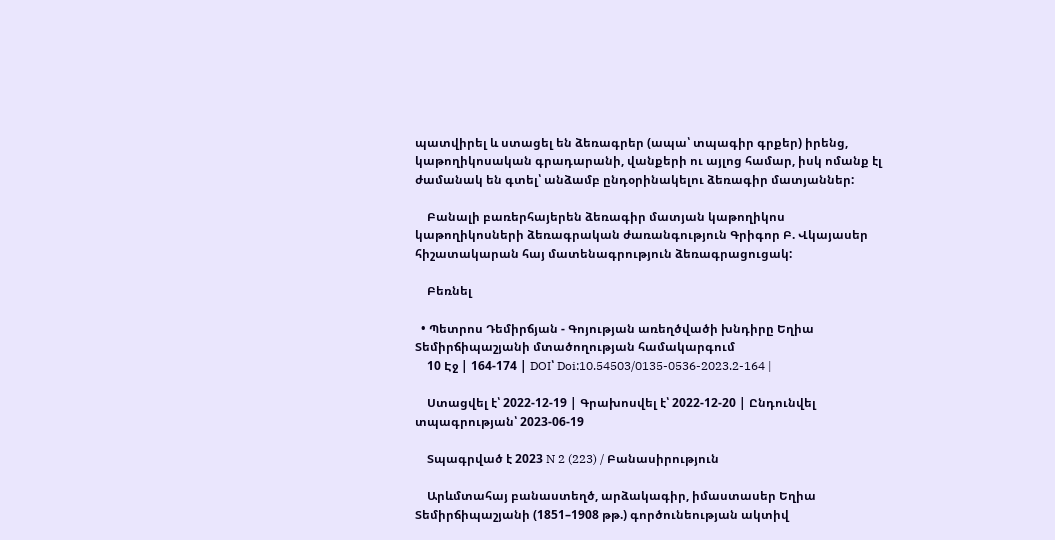պատվիրել և ստացել են ձեռագրեր (ապա՝ տպագիր գրքեր) իրենց, կաթողիկոսական գրադարանի, վանքերի ու այլոց համար, իսկ ոմանք էլ ժամանակ են գտել՝ անձամբ ընդօրինակելու ձեռագիր մատյաններ:

    Բանալի բառերհայերեն ձեռագիր մատյան կաթողիկոս կաթողիկոսների ձեռագրական ժառանգություն Գրիգոր Բ. Վկայասեր հիշատակարան հայ մատենագրություն ձեռագրացուցակ:

    Բեռնել

  • Պետրոս Դեմիրճյան - Գոյության առեղծվածի խնդիրը Եղիա Տեմիրճիպաշյանի մտածողության համակարգում
    10 Էջ | 164-174 | DOI՝ Doi:10.54503/0135-0536-2023.2-164 |

    Ստացվել է՝ 2022-12-19 | Գրախոսվել է՝ 2022-12-20 | Ընդունվել տպագրության՝ 2023-06-19

    Տպագրված է 2023 N 2 (223) / Բանասիրություն

    Արևմտահայ բանաստեղծ, արձակագիր, իմաստասեր Եղիա Տեմիրճիպաշյանի (1851–1908 թթ.) գործունեության ակտիվ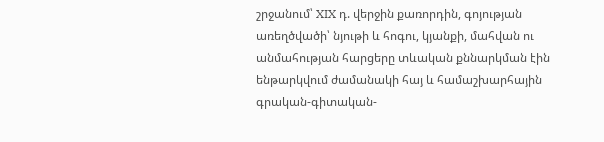շրջանում՝ XIX դ. վերջին քառորդին, գոյության առեղծվածի՝ նյութի և հոգու, կյանքի, մահվան ու անմահության հարցերը տևական քննարկման էին ենթարկվում ժամանակի հայ և համաշխարհային գրական-գիտական-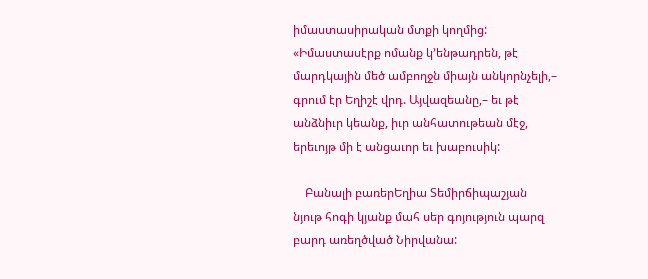իմաստասիրական մտքի կողմից: «Իմաստասէրք ոմանք կ՚ենթադրեն, թէ մարդկային մեծ ամբողջն միայն անկորնչելի,– գրում էր Եղիշէ վրդ. Այվազեանը,– եւ թէ անձնիւր կեանք, իւր անհատութեան մէջ, երեւոյթ մի է անցաւոր եւ խաբուսիկ:

    Բանալի բառերԵղիա Տեմիրճիպաշյան նյութ հոգի կյանք մահ սեր գոյություն պարզ բարդ առեղծված Նիրվանա: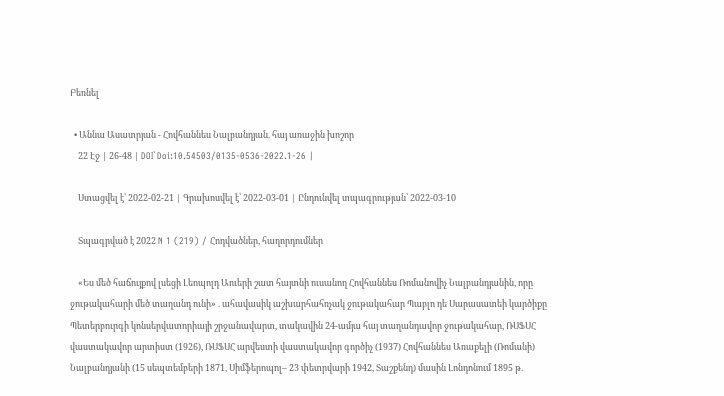Բեռնել

  • Աննա Ասատրյան - Հովհաննես Նալբանդյան. հայ առաջին խոշոր
    22 Էջ | 26-48 | DOI՝ Doi:10.54503/0135-0536-2022.1-26 |

    Ստացվել է՝ 2022-02-21 | Գրախոսվել է՝ 2022-03-01 | Ընդունվել տպագրության՝ 2022-03-10

    Տպագրված է 2022 N 1 (219) / Հոդվածներ, հաղորդումներ

    «Ես մեծ հաճույքով լսեցի Լեոպոլդ Աուերի շատ հայտնի ուսանող Հովհաննես Ռոմանովիչ Նալբանդյանին, որը ջութակահարի մեծ տաղանդ ունի» . ահավասիկ աշխարհահռչակ ջութակահար Պաբլո դե Սարասատեի կարծիքը Պետերբուրգի կոնսերվատորիայի շրջանավարտ, տակավին 24-ամյա հայ տաղանդավոր ջութակահար, ՌՍՖՍՀ վաստակավոր արտիստ (1926), ՌՍՖՍՀ արվեստի վաստակավոր գործիչ (1937) Հովհաննես Առաքելի (Ռոմանի) Նալբանդյանի (15 սեպտեմբերի 1871, Սիմֆերոպոլ– 23 փետրվարի 1942, Տաշքենդ) մասին Լոնդոնում 1895 թ.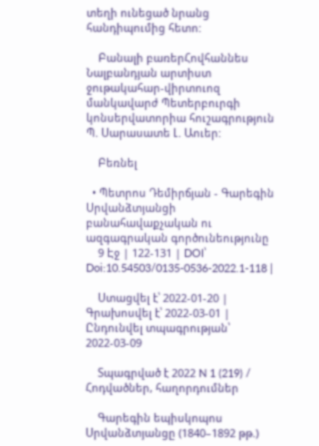տեղի ունեցած նրանց հանդիպումից հետո:

    Բանալի բառերՀովհաննես Նալբանդյան արտիստ ջութակահար-վիրտուոզ մանկավարժ Պետերբուրգի կոնսերվատորիա հուշագրություն Պ. Սարասատե Լ. Աուեր:

    Բեռնել

  • Պետրոս Դեմիրճյան - Գարեգին Սրվանձտյանցի բանահավաքչական ու ազգագրական գործունեությունը
    9 Էջ | 122-131 | DOI՝ Doi:10.54503/0135-0536-2022.1-118 |

    Ստացվել է՝ 2022-01-20 | Գրախոսվել է՝ 2022-03-01 | Ընդունվել տպագրության՝ 2022-03-09

    Տպագրված է 2022 N 1 (219) / Հոդվածներ, հաղորդումներ

    Գարեգին եպիսկոպոս Սրվանձտյանցը (1840–1892 թթ.)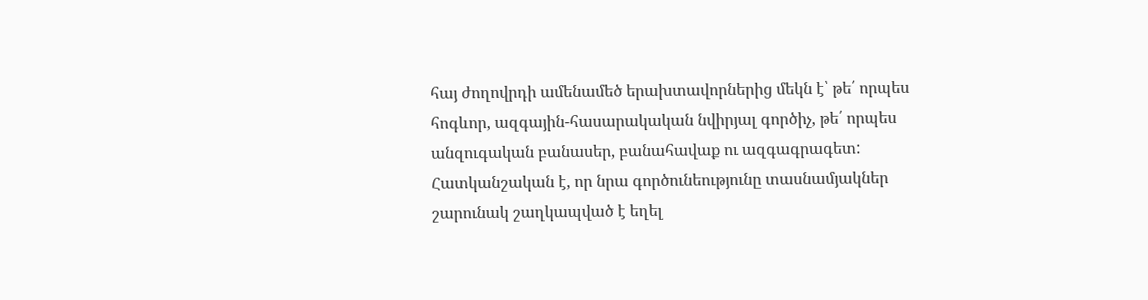հայ ժողովրդի ամենամեծ երախտավորներից մեկն է՝ թե՛ որպես հոգևոր, ազգային-հասարակական նվիրյալ գործիչ, թե՛ որպես անզուգական բանասեր, բանահավաք ու ազգագրագետ: Հատկանշական է, որ նրա գործունեությունը տասնամյակներ շարունակ շաղկապված է եղել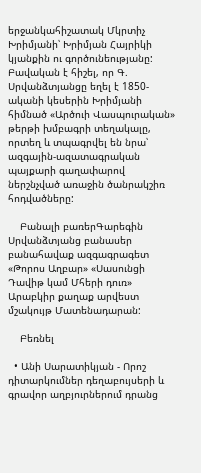երջանկահիշատակ Մկրտիչ Խրիմյանի՝ Խրիմյան Հայրիկի կյանքին ու գործունեությանը: Բավական է հիշել, որ Գ. Սրվանձտյանցը եղել է 1850-ականի կեսերին Խրիմյանի հիմնած «Արծուի Վասպուրական» թերթի խմբագրի տեղակալը, որտեղ և տպագրվել են նրա՝ ազգային-ազատագրական պայքարի գաղափարով ներշնչված առաջին ծանրակշիռ հոդվածները:

    Բանալի բառերԳարեգին Սրվանձտյանց բանասեր բանահավաք ազգագրագետ «Թորոս Աղբար» «Սասունցի Դավիթ կամ Մհերի դուռ» Արաբկիր քաղաք արվեստ մշակույթ Մատենադարան:

    Բեռնել

  • Անի Սարատիկյան - Որոշ դիտարկումներ դեղաբույսերի և գրավոր աղբյուրներում դրանց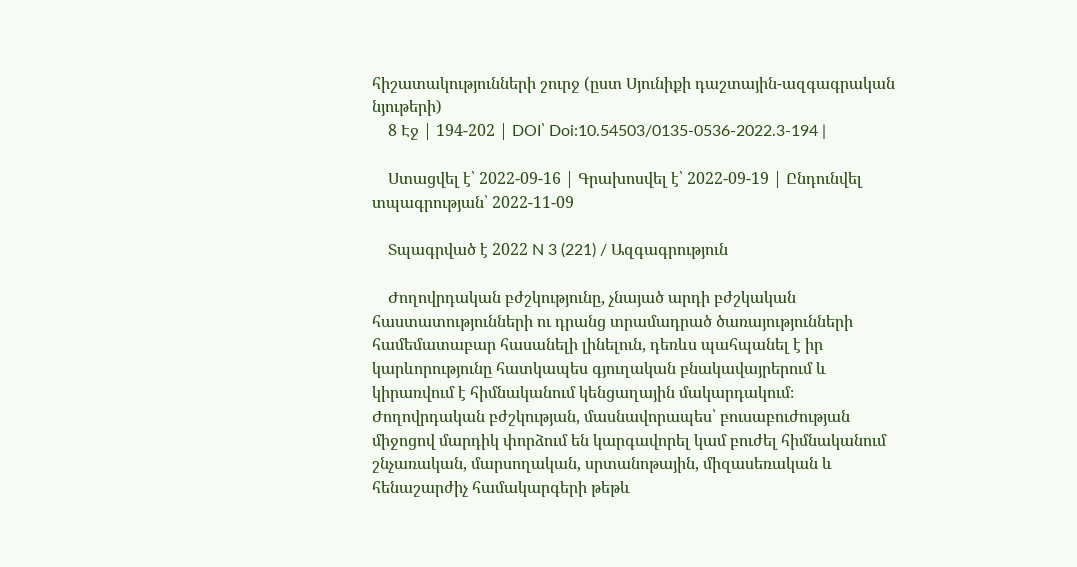հիշատակությունների շուրջ (ըստ Սյունիքի դաշտային-ազգագրական նյութերի)
    8 Էջ | 194-202 | DOI՝ Doi:10.54503/0135-0536-2022.3-194 |

    Ստացվել է՝ 2022-09-16 | Գրախոսվել է՝ 2022-09-19 | Ընդունվել տպագրության՝ 2022-11-09

    Տպագրված է 2022 N 3 (221) / Ազգագրություն

    Ժողովրդական բժշկությունը, չնայած արդի բժշկական հաստատությունների ու դրանց տրամադրած ծառայությունների համեմատաբար հասանելի լինելուն, դեռևս պահպանել է իր կարևորությունը հատկապես գյուղական բնակավայրերում և կիրառվում է հիմնականում կենցաղային մակարդակում։ Ժողովրդական բժշկության, մասնավորապես՝ բուսաբուժության միջոցով մարդիկ փորձում են կարգավորել կամ բուժել հիմնականում շնչառական, մարսողական, սրտանոթային, միզասեռական և հենաշարժիչ համակարգերի թեթև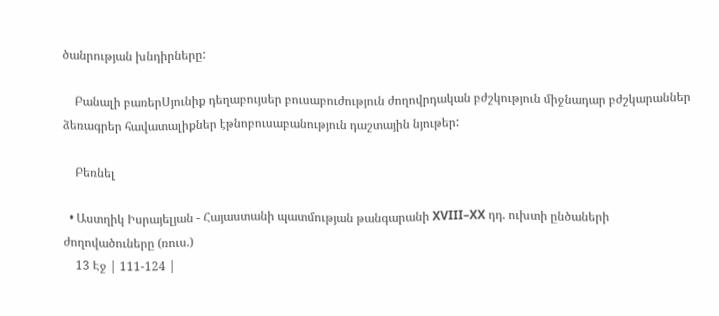ծանրության խնդիրները:

    Բանալի բառերՍյունիք դեղաբույսեր բուսաբուժություն ժողովրդական բժշկություն միջնադար բժշկարաններ ձեռագրեր հավատալիքներ էթնոբուսաբանություն դաշտային նյութեր:

    Բեռնել

  • Աստղիկ Իսրայելյան - Հայաստանի պատմության թանգարանի XVIII–XX դդ. ուխտի ընծաների ժողովածուները (ռուս.)
    13 Էջ | 111-124 |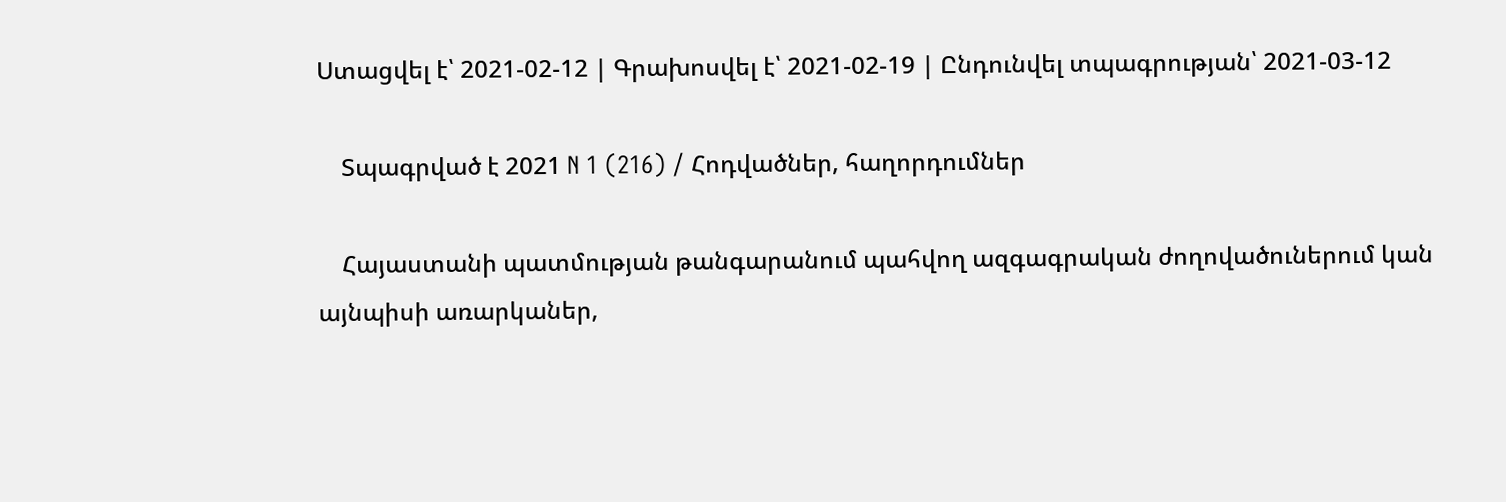Ստացվել է՝ 2021-02-12 | Գրախոսվել է՝ 2021-02-19 | Ընդունվել տպագրության՝ 2021-03-12

    Տպագրված է 2021 N 1 (216) / Հոդվածներ, հաղորդումներ

    Հայաստանի պատմության թանգարանում պահվող ազգագրական ժողովածուներում կան այնպիսի առարկաներ,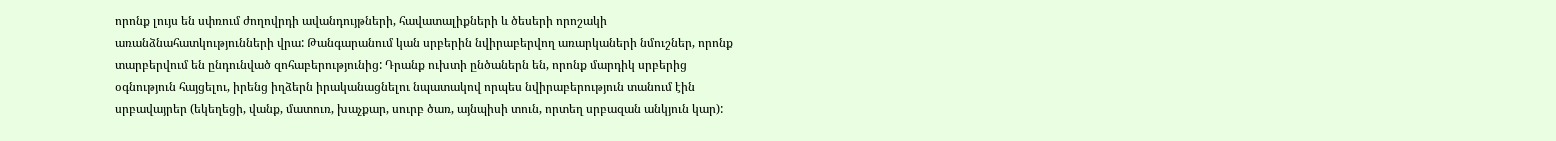որոնք լույս են սփռում ժողովրդի ավանդույթների, հավատալիքների և ծեսերի որոշակի առանձնահատկությունների վրա: Թանգարանում կան սրբերին նվիրաբերվող առարկաների նմուշներ, որոնք տարբերվում են ընդունված զոհաբերությունից: Դրանք ուխտի ընծաներն են, որոնք մարդիկ սրբերից օգնություն հայցելու, իրենց իղձերն իրականացնելու նպատակով որպես նվիրաբերություն տանում էին սրբավայրեր (եկեղեցի, վանք, մատուռ, խաչքար, սուրբ ծառ, այնպիսի տուն, որտեղ սրբազան անկյուն կար):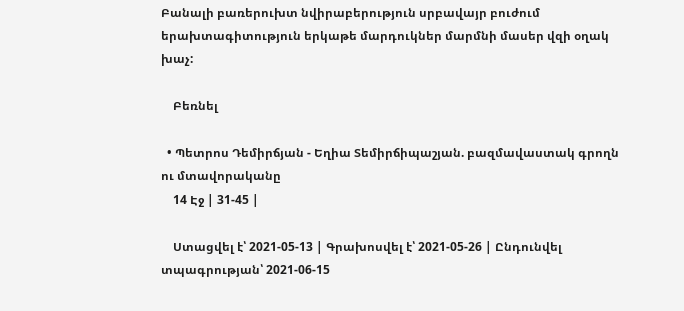Բանալի բառերուխտ նվիրաբերություն սրբավայր բուժում երախտագիտություն երկաթե մարդուկներ մարմնի մասեր վզի օղակ խաչ:

    Բեռնել

  • Պետրոս Դեմիրճյան - Եղիա Տեմիրճիպաշյան. բազմավաստակ գրողն ու մտավորականը
    14 Էջ | 31-45 |

    Ստացվել է՝ 2021-05-13 | Գրախոսվել է՝ 2021-05-26 | Ընդունվել տպագրության՝ 2021-06-15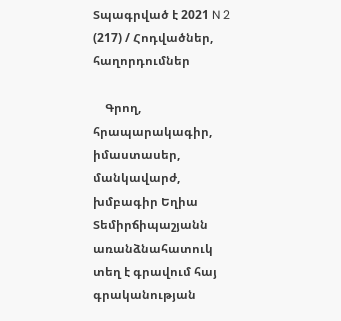Տպագրված է 2021 N 2 (217) / Հոդվածներ, հաղորդումներ

    Գրող, հրապարակագիր, իմաստասեր, մանկավարժ, խմբագիր Եղիա Տեմիրճիպաշյանն առանձնահատուկ տեղ է գրավում հայ գրականության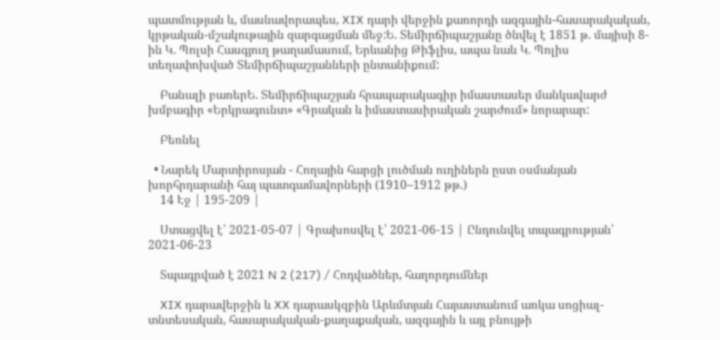պատմության և, մասնավորապես, XIX դարի վերջին քառորդի ազգային-հասարակական, կրթական-մշակութային զարգացման մեջ:Ե. Տեմիրճիպաշյանը ծնվել է 1851 թ. մայիսի 8-ին Կ. Պոլսի Հասգյուղ թաղամասում, Երևանից Թիֆլիս, ապա նաև Կ. Պոլիս տեղափոխված Տեմիրճիպաշյանների ընտանիքում:

    Բանալի բառերԵ. Տեմիրճիպաշյան հրապարակագիր իմաստասեր մանկավարժ խմբագիր «Երկրագունտ» «Գրական և իմաստասիրական շարժում» նորարար:

    Բեռնել

  • Նարեկ Մարտիրոսյան - Հողային հարցի լուծման ուղիներն ըստ օսմանյան խորհրդարանի հայ պատգամավորների (1910–1912 թթ.)
    14 Էջ | 195-209 |

    Ստացվել է՝ 2021-05-07 | Գրախոսվել է՝ 2021-06-15 | Ընդունվել տպագրության՝ 2021-06-23

    Տպագրված է 2021 N 2 (217) / Հոդվածներ, հաղորդումներ

    XIX դարավերջին և XX դարասկզբին Արևմտյան Հայաստանում առկա սոցիալ-տնտեսական, հասարակական-քաղաքական, ազգային և այլ բնույթի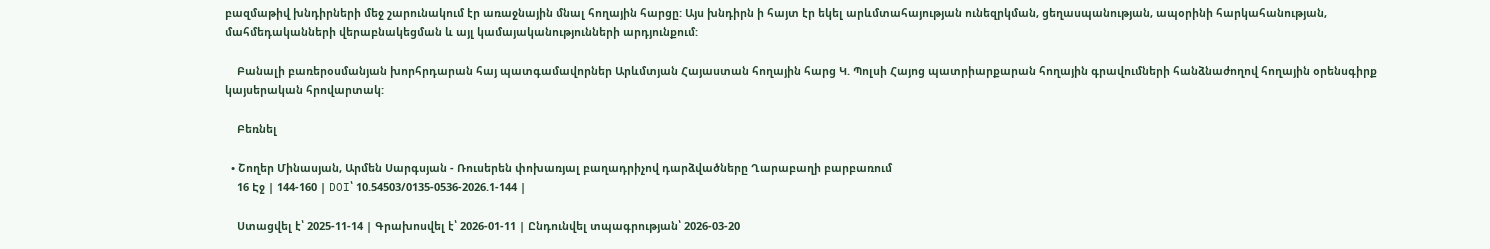բազմաթիվ խնդիրների մեջ շարունակում էր առաջնային մնալ հողային հարցը: Այս խնդիրն ի հայտ էր եկել արևմտահայության ունեզրկման, ցեղասպանության, ապօրինի հարկահանության, մահմեդականների վերաբնակեցման և այլ կամայականությունների արդյունքում:

    Բանալի բառերօսմանյան խորհրդարան հայ պատգամավորներ Արևմտյան Հայաստան հողային հարց Կ. Պոլսի Հայոց պատրիարքարան հողային գրավումների հանձնաժողով հողային օրենսգիրք կայսերական հրովարտակ:

    Բեռնել

  • Շողեր Մինասյան, Արմեն Սարգսյան - Ռուսերեն փոխառյալ բաղադրիչով դարձվածները Ղարաբաղի բարբառում
    16 Էջ | 144-160 | DOI՝ 10.54503/0135-0536-2026.1-144 |

    Ստացվել է՝ 2025-11-14 | Գրախոսվել է՝ 2026-01-11 | Ընդունվել տպագրության՝ 2026-03-20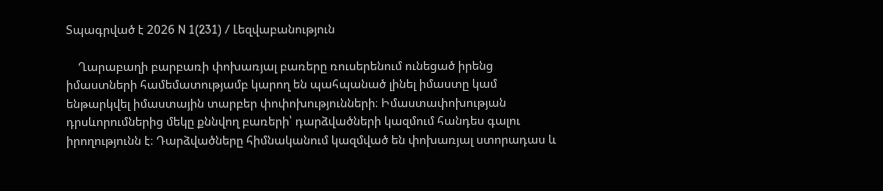Տպագրված է 2026 N 1(231) / Լեզվաբանություն

    Ղարաբաղի բարբառի փոխառյալ բառերը ռուսերենում ունեցած իրենց իմաստների համեմատությամբ կարող են պահպանած լինել իմաստը կամ ենթարկվել իմաստային տարբեր փոփոխությունների։ Իմաստափոխության դրսևորումներից մեկը քննվող բառերի՝ դարձվածների կազմում հանդես գալու իրողությունն է։ Դարձվածները հիմնականում կազմված են փոխառյալ ստորադաս և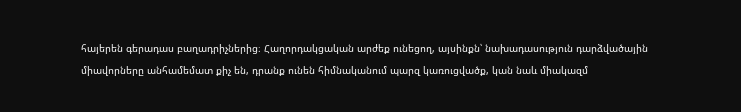հայերեն գերադաս բաղադրիչներից։ Հաղորդակցական արժեք ունեցող, այսինքն՝ նախադասություն դարձվածային միավորները անհամեմատ քիչ են, դրանք ունեն հիմնականում պարզ կառուցվածք, կան նաև միակազմ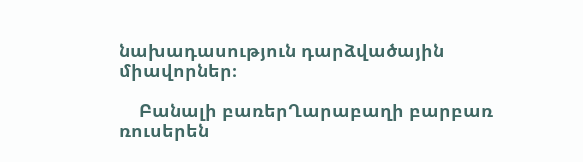նախադասություն դարձվածային միավորներ։

    Բանալի բառերՂարաբաղի բարբառ ռուսերեն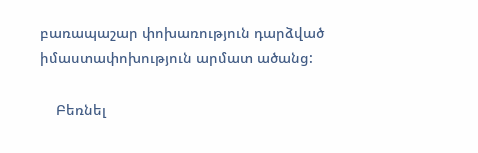բառապաշար փոխառություն դարձված իմաստափոխություն արմատ ածանց:

    Բեռնել